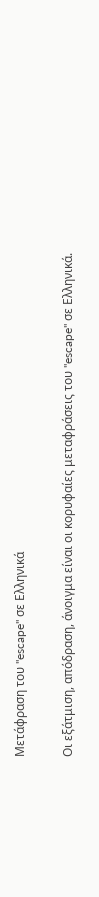Μετάφραση του "escape" σε Ελληνικά

Οι εξάτμιση, απόδραση, άνοιγμα είναι οι κορυφαίες μεταφράσεις του "escape" σε Ελληνικά.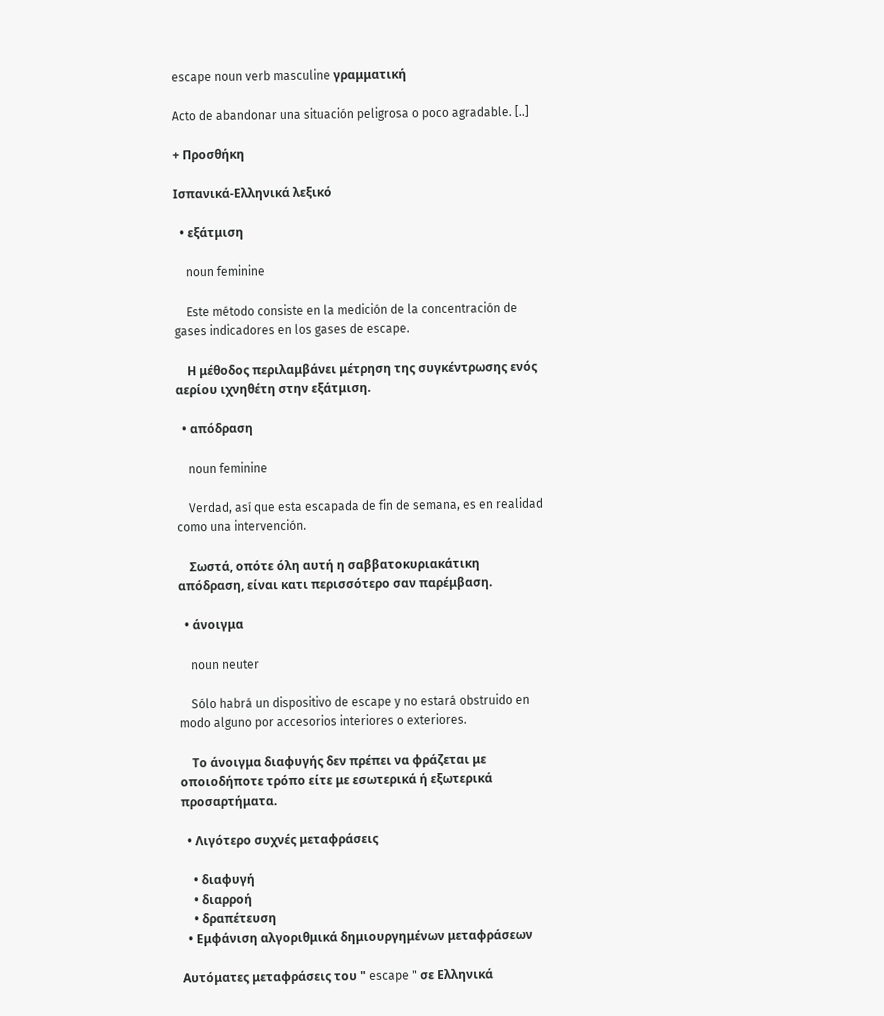escape noun verb masculine γραμματική

Acto de abandonar una situación peligrosa o poco agradable. [..]

+ Προσθήκη

Ισπανικά-Ελληνικά λεξικό

  • εξάτμιση

    noun feminine

    Este método consiste en la medición de la concentración de gases indicadores en los gases de escape.

    Η μέθοδος περιλαμβάνει μέτρηση της συγκέντρωσης ενός αερίου ιχνηθέτη στην εξάτμιση.

  • απόδραση

    noun feminine

    Verdad, así que esta escapada de fin de semana, es en realidad como una intervención.

    Σωστά, οπότε όλη αυτή η σαββατοκυριακάτικη απόδραση, είναι κατι περισσότερο σαν παρέμβαση.

  • άνοιγμα

    noun neuter

    Sólo habrá un dispositivo de escape y no estará obstruido en modo alguno por accesorios interiores o exteriores.

    Το άνοιγμα διαφυγής δεν πρέπει να φράζεται με οποιοδήποτε τρόπο είτε με εσωτερικά ή εξωτερικά προσαρτήματα.

  • Λιγότερο συχνές μεταφράσεις

    • διαφυγή
    • διαρροή
    • δραπέτευση
  • Εμφάνιση αλγοριθμικά δημιουργημένων μεταφράσεων

Αυτόματες μεταφράσεις του " escape " σε Ελληνικά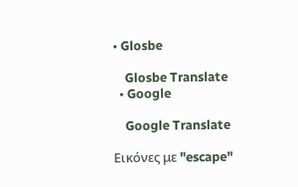• Glosbe

    Glosbe Translate
  • Google

    Google Translate

Εικόνες με "escape"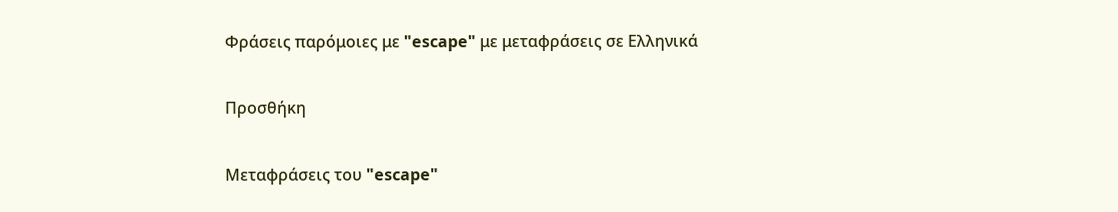Φράσεις παρόμοιες με "escape" με μεταφράσεις σε Ελληνικά

Προσθήκη

Μεταφράσεις του "escape"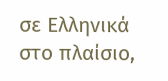σε Ελληνικά στο πλαίσιο,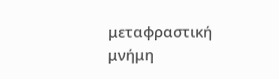μεταφραστική μνήμη